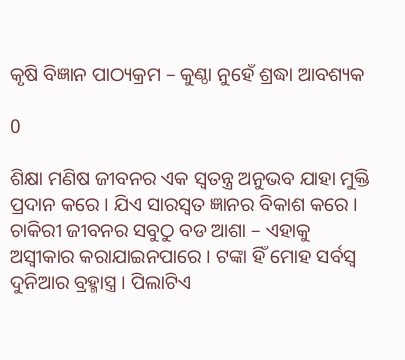କୃଷି ବିଜ୍ଞାନ ପାଠ୍ୟକ୍ରମ – କୁଣ୍ଠା ନୁହେଁ ଶ୍ରଦ୍ଧା ଆବଶ୍ୟକ

0

ଶିକ୍ଷା ମଣିଷ ଜୀବନର ଏକ ସ୍ୱତନ୍ତ୍ର ଅନୁଭବ ଯାହା ମୁକ୍ତି ପ୍ରଦାନ କରେ । ଯିଏ ସାରସ୍ୱତ ଜ୍ଞାନର ବିକାଶ କରେ । ଚାକିରୀ ଜୀବନର ସବୁଠୁ ବଡ ଆଶା – ଏହାକୁ ଅସ୍ୱୀକାର କରାଯାଇନପାରେ । ଟଙ୍କା ହିଁ ମୋହ ସର୍ବସ୍ୱ ଦୁନିଆର ବ୍ରହ୍ମାସ୍ତ୍ର । ପିଲାଟିଏ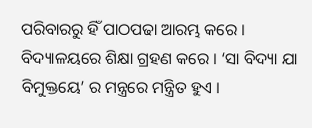ପରିବାରରୁ ହିଁ ପାଠପଢା ଆରମ୍ଭ କରେ । ବିଦ୍ୟାଳୟରେ ଶିକ୍ଷା ଗ୍ରହଣ କରେ । ‘ସା ବିଦ୍ୟା ଯା ବିମୁକ୍ତୟେ’ ର ମନ୍ତ୍ରରେ ମନ୍ତ୍ରିତ ହୁଏ ।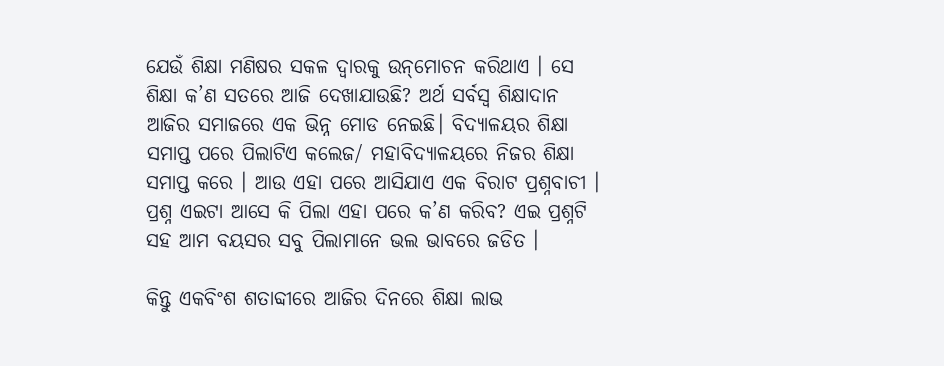ଯେଉଁ ଶିକ୍ଷା ମଣିଷର ସକଳ ଦ୍ୱାରକୁ ଉନ୍‌ମୋଚନ କରିଥାଏ । ସେ ଶିକ୍ଷା କ’ଣ ସତରେ ଆଜି ଦେଖାଯାଉଛି? ଅର୍ଥ ସର୍ବସ୍ୱ ଶିକ୍ଷାଦାନ ଆଜିର ସମାଜରେ ଏକ ଭିନ୍ନ ମୋଡ ନେଇଛି। ବିଦ୍ୟାଳୟର ଶିକ୍ଷା ସମାପ୍ତ ପରେ ପିଲାଟିଏ କଲେଜ/ ମହାବିଦ୍ୟାଳୟରେ ନିଜର ଶିକ୍ଷା ସମାପ୍ତ କରେ । ଆଉ ଏହା ପରେ ଆସିଯାଏ ଏକ ବିରାଟ ପ୍ରଶ୍ନବାଚୀ । ପ୍ରଶ୍ନ ଏଇଟା ଆସେ କି ପିଲା ଏହା ପରେ କ’ଣ କରିବ? ଏଇ ପ୍ରଶ୍ନଟି ସହ ଆମ ବୟସର ସବୁ ପିଲାମାନେ ଭଲ ଭାବରେ ଜଡିତ ।

କିନ୍ତୁ ଏକବିଂଶ ଶତାବ୍ଦୀରେ ଆଜିର ଦିନରେ ଶିକ୍ଷା ଲାଭ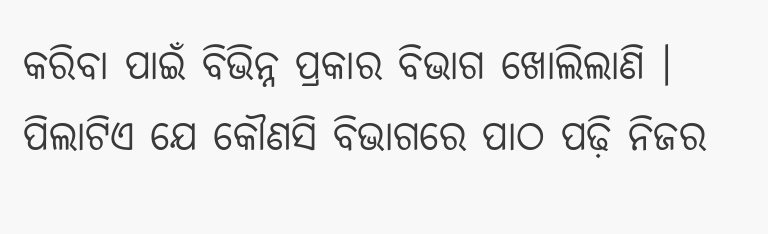କରିବା ପାଇଁ ବିଭିନ୍ନ ପ୍ରକାର ବିଭାଗ ଖୋଲିଲାଣି । ପିଲାଟିଏ ଯେ କୌଣସି ବିଭାଗରେ ପାଠ ପଢ଼ି ନିଜର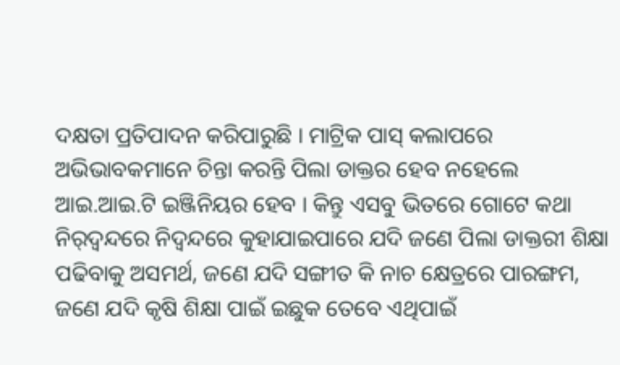ଦକ୍ଷତା ପ୍ରତିପାଦନ କରିପାରୁଛି । ମାଟ୍ରିକ ପାସ୍‌ କଲାପରେ ଅଭିଭାବକମାନେ ଚିନ୍ତା କରନ୍ତି ପିଲା ଡାକ୍ତର ହେବ ନହେଲେ ଆଇ.ଆଇ.ଟି ଇଞ୍ଜିନିୟର ହେବ । କିନ୍ତୁ ଏସବୁ ଭିତରେ ଗୋଟେ କଥା ନିର୍‌ଦ୍ୱନ୍ଦରେ ନିଦ୍ୱନ୍ଦରେ କୁହାଯାଇପାରେ ଯଦି ଜଣେ ପିଲା ଡାକ୍ତରୀ ଶିକ୍ଷା ପଢିବାକୁ ଅସମର୍ଥ, ଜଣେ ଯଦି ସଙ୍ଗୀତ କି ନାଚ କ୍ଷେତ୍ରରେ ପାରଙ୍ଗମ, ଜଣେ ଯଦି କୃଷି ଶିକ୍ଷା ପାଇଁ ଇଛୁକ ତେବେ ଏଥିପାଇଁ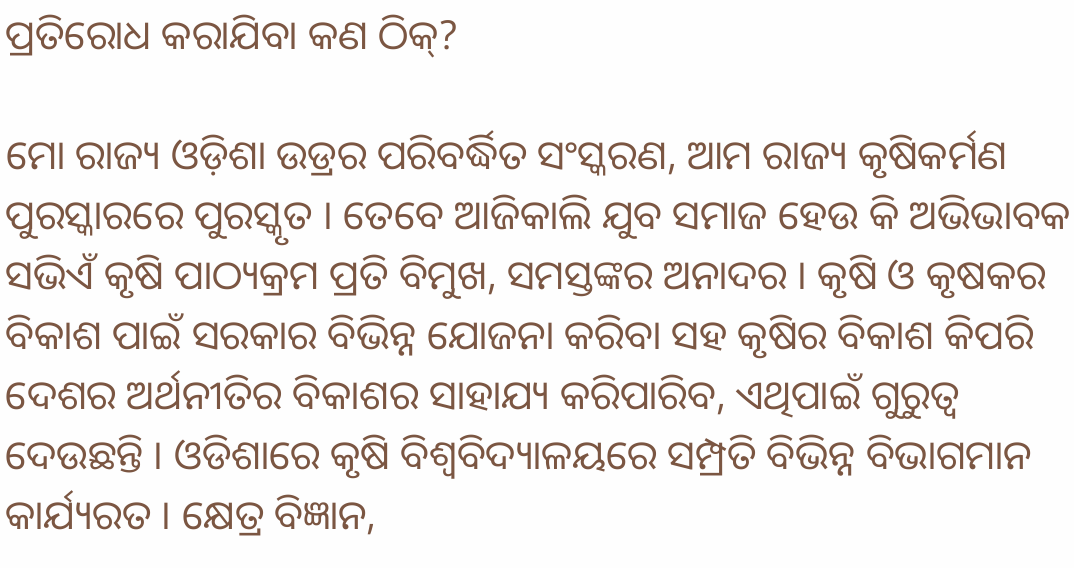ପ୍ରତିରୋଧ କରାଯିବା କଣ ଠିକ୍‌?

ମୋ ରାଜ୍ୟ ଓଡ଼ିଶା ଉଡ୍ରର ପରିବର୍ଦ୍ଧିତ ସଂସ୍କରଣ, ଆମ ରାଜ୍ୟ କୃଷିକର୍ମଣ ପୁରସ୍କାରରେ ପୁରସ୍କୃତ । ତେବେ ଆଜିକାଲି ଯୁବ ସମାଜ ହେଉ କି ଅଭିଭାବକ ସଭିଏଁ କୃଷି ପାଠ୍ୟକ୍ରମ ପ୍ରତି ବିମୁଖ, ସମସ୍ତଙ୍କର ଅନାଦର । କୃଷି ଓ କୃଷକର ବିକାଶ ପାଇଁ ସରକାର ବିଭିନ୍ନ ଯୋଜନା କରିବା ସହ କୃଷିର ବିକାଶ କିପରି ଦେଶର ଅର୍ଥନୀତିର ବିକାଶର ସାହାଯ୍ୟ କରିପାରିବ, ଏଥିପାଇଁ ଗୁରୁତ୍ୱ ଦେଉଛନ୍ତି । ଓଡିଶାରେ କୃଷି ବିଶ୍ୱବିଦ୍ୟାଳୟରେ ସମ୍ପ୍ରତି ବିଭିନ୍ନ ବିଭାଗମାନ କାର୍ଯ୍ୟରତ । କ୍ଷେତ୍ର ବିଜ୍ଞାନ,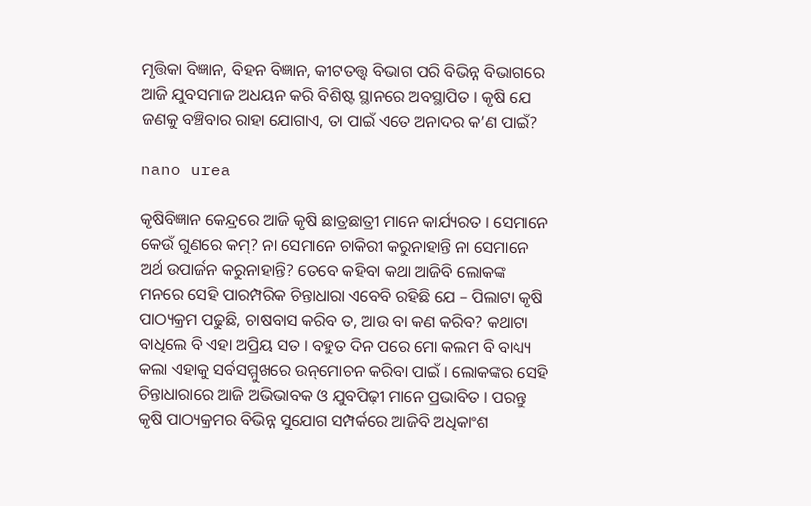ମୃତ୍ତିକା ବିଜ୍ଞାନ, ବିହନ ବିଜ୍ଞାନ, କୀଟତତ୍ତ୍ୱ ବିଭାଗ ପରି ବିଭିନ୍ନ ବିଭାଗରେ ଆଜି ଯୁବସମାଜ ଅଧୟନ କରି ବିଶିଷ୍ଟ ସ୍ଥାନରେ ଅବସ୍ଥାପିତ । କୃଷି ଯେ ଜଣକୁ ବଞ୍ଚିବାର ରାହା ଯୋଗାଏ, ତା ପାଇଁ ଏତେ ଅନାଦର କ’ଣ ପାଇଁ?

nano urea

କୃଷିବିଜ୍ଞାନ କେନ୍ଦ୍ରରେ ଆଜି କୃଷି ଛାତ୍ରଛାତ୍ରୀ ମାନେ କାର୍ଯ୍ୟରତ । ସେମାନେ କେଉଁ ଗୁଣରେ କମ୍‌? ନା ସେମାନେ ଚାକିରୀ କରୁନାହାନ୍ତି ନା ସେମାନେ ଅର୍ଥ ଉପାର୍ଜନ କରୁନାହାନ୍ତି? ତେବେ କହିବା କଥା ଆଜିବି ଲୋକଙ୍କ ମନରେ ସେହି ପାରମ୍ପରିକ ଚିନ୍ତାଧାରା ଏବେବି ରହିଛି ଯେ – ପିଲାଟା କୃଷି ପାଠ୍ୟକ୍ରମ ପଢୁଛି, ଚାଷବାସ କରିବ ତ, ଆଉ ବା କଣ କରିବ? କଥାଟା ବାଧିଲେ ବି ଏହା ଅପ୍ରିୟ ସତ । ବହୁତ ଦିନ ପରେ ମୋ କଲମ ବି ବାଧ୍ୟ୍ୟ କଲା ଏହାକୁ ସର୍ବସମ୍ମୁଖରେ ଉନ୍‌ମୋଚନ କରିବା ପାଇଁ । ଲୋକଙ୍କର ସେହି ଚିନ୍ତାଧାରାରେ ଆଜି ଅଭିଭାବକ ଓ ଯୁବପିଢ଼ୀ ମାନେ ପ୍ରଭାବିତ । ପରନ୍ତୁ କୃଷି ପାଠ୍ୟକ୍ରମର ବିଭିନ୍ନ ସୁଯୋଗ ସମ୍ପର୍କରେ ଆଜିବି ଅଧିକାଂଶ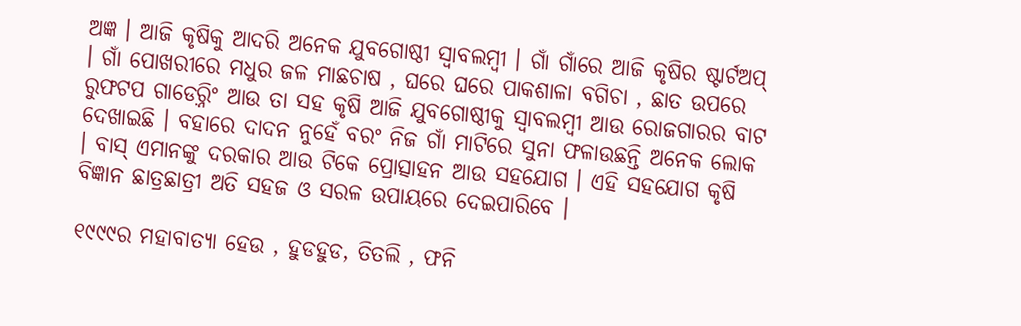ଅଜ୍ଞ । ଆଜି କୃଷିକୁ ଆଦରି ଅନେକ ଯୁବଗୋଷ୍ଠୀ ସ୍ୱାବଲମ୍ବୀ । ଗାଁ ଗାଁରେ ଆଜି କୃଷିର ଷ୍ଟାର୍ଟଅପ୍‌ । ଗାଁ ପୋଖରୀରେ ମଧୁର ଜଳ ମାଛଚାଷ , ଘରେ ଘରେ ପାକଶାଳା ବଗିଚା , ଛାତ ଉପରେ ରୁଫଟପ ଗାଡେର଼୍ନିଂ ଆଉ ତା ସହ କୃଷି ଆଜି ଯୁବଗୋଷ୍ଠୀକୁ ସ୍ୱାବଲମ୍ବୀ ଆଉ ରୋଜଗାରର ବାଟ ଦେଖାଇଛି । ବହାରେ ଦାଦନ ନୁହେଁ ବରଂ ନିଜ ଗାଁ ମାଟିରେ ସୁନା ଫଳାଉଛନ୍ତି ଅନେକ ଲୋକ । ବାସ୍‌ ଏମାନଙ୍କୁ ଦରକାର ଆଉ ଟିକେ ପ୍ରୋତ୍ସାହନ ଆଉ ସହଯୋଗ । ଏହି ସହଯୋଗ କୃଷି ବିଜ୍ଞାନ ଛାତ୍ରଛାତ୍ରୀ ଅତି ସହଜ ଓ ସରଳ ଉପାୟରେ ଦେଇପାରିବେ ।

୧୯୯୯ର ମହାବାତ୍ୟା ହେଉ , ହୁଡହୁଡ, ତିତଲି , ଫନି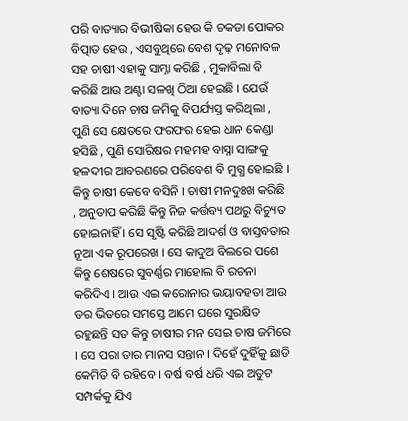ପରି ବାତ୍ୟାର ବିଭୀଷିକା ହେଉ କି ଚକଡା ପୋକର ବିତ୍ପାତ ହେଉ , ଏସବୁଥିରେ ବେଶ ଦୃଢ଼ ମନୋବଳ ସହ ଚାଷୀ ଏହାକୁ ସାମ୍ନା କରିଛି , ମୁକାବିଲା ବି କରିଛି ଆଉ ଅଣ୍ଟା ସଳଖି ଠିଆ ହେଇଛି । ଯେଉଁ ବାତ୍ୟା ଦିନେ ଚାଷ ଜମିକୁ ବିପର୍ଯ୍ୟସ୍ତ କରିଥିଲା , ପୁଣି ସେ କ୍ଷେତରେ ଫରଫର ହେଇ ଧାନ କେଣ୍ଡା ହସିଛି , ପୁଣି ସୋରିଷର ମହମହ ବାସ୍ନା ସାଙ୍ଗକୁ ହଳଦୀର ଆବରଣରେ ପରିବେଶ ବି ମୁଗ୍ଧ ହୋଇଛି । କିନ୍ତୁ ଚାଷୀ କେବେ ବସିନି । ଚାଷୀ ମନଦୁଃଖ କରିଛି , ଅନୁତାପ କରିଛି କିନ୍ତୁ ନିଜ କର୍ତ୍ତବ୍ୟ ପଥରୁ ବିଚ୍ୟୁତ ହୋଇନାହିଁ । ସେ ସୃଷ୍ଟି କରିଛି ଆଦର୍ଶ ଓ ବାସ୍ତବତାର ନୂଆ ଏକ ରୂପରେଖ । ସେ କାଦୁଅ ବିଲରେ ପଶେ କିନ୍ତୁ ଶେଷରେ ସୁବର୍ଣ୍ଣର ମାହୋଲ ବି ରଚନା କରିଦିଏ । ଆଉ ଏଇ କରୋନାର ଭୟାବହତା ଆଉ ଡର ଭିତରେ ସମସ୍ତେ ଆମେ ଘରେ ସୁରକ୍ଷିତ ରହୁଛନ୍ତି ସତ କିନ୍ତୁ ଚାଷୀର ମନ ସେଇ ଚାଷ ଜମିରେ । ସେ ପରା ତାର ମାନସ ସନ୍ତାନ । ଦିହେଁ ଦୁହିଁକୁ ଛାଡି କେମିତି ବି ରହିବେ । ବର୍ଷ ବର୍ଷ ଧରି ଏଇ ଅତୁଟ ସମ୍ପର୍କକୁ ଯିଏ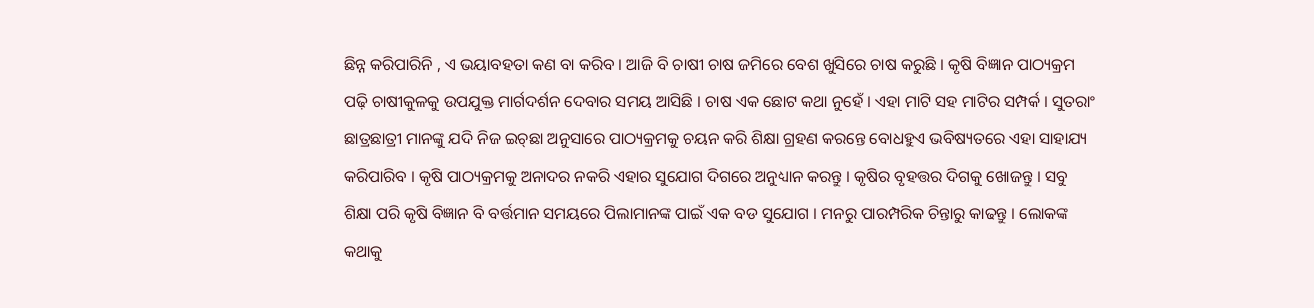ଛିନ୍ନ କରିପାରିନି , ଏ ଭୟାବହତା କଣ ବା କରିବ । ଆଜି ବି ଚାଷୀ ଚାଷ ଜମିରେ ବେଶ ଖୁସିରେ ଚାଷ କରୁଛି । କୃଷି ବିଜ୍ଞାନ ପାଠ୍ୟକ୍ରମ ପଢ଼ି ଚାଷୀକୁଳକୁ ଉପଯୁକ୍ତ ମାର୍ଗଦର୍ଶନ ଦେବାର ସମୟ ଆସିଛି । ଚାଷ ଏକ ଛୋଟ କଥା ନୁହେଁ । ଏହା ମାଟି ସହ ମାଟିର ସମ୍ପର୍କ । ସୁତରାଂ ଛାତ୍ରଛାତ୍ରୀ ମାନଙ୍କୁ ଯଦି ନିଜ ଇଚ୍‌ଛା ଅନୁସାରେ ପାଠ୍ୟକ୍ରମକୁ ଚୟନ କରି ଶିକ୍ଷା ଗ୍ରହଣ କରନ୍ତେ ବୋଧହୁଏ ଭବିଷ୍ୟତରେ ଏହା ସାହାଯ୍ୟ କରିପାରିବ । କୃଷି ପାଠ୍ୟକ୍ରମକୁ ଅନାଦର ନକରି ଏହାର ସୁଯୋଗ ଦିଗରେ ଅନୁଧ୍ୟାନ କରନ୍ତୁ । କୃଷିର ବୃହତ୍ତର ଦିଗକୁ ଖୋଜନ୍ତୁ । ସବୁ ଶିକ୍ଷା ପରି କୃଷି ବିଜ୍ଞାନ ବି ବର୍ତ୍ତମାନ ସମୟରେ ପିଲାମାନଙ୍କ ପାଇଁ ଏକ ବଡ ସୁଯୋଗ । ମନରୁ ପାରମ୍ପରିକ ଚିନ୍ତାରୁ କାଢନ୍ତୁ । ଲୋକଙ୍କ କଥାକୁ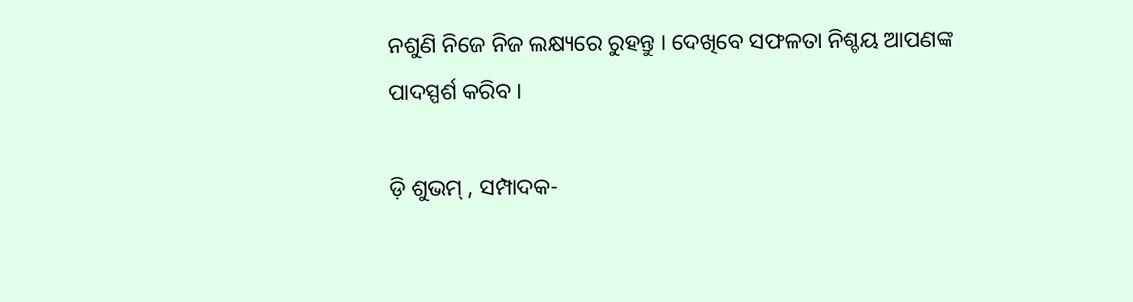ନଶୁଣି ନିଜେ ନିଜ ଲକ୍ଷ୍ୟରେ ରୁହନ୍ତୁ । ଦେଖିବେ ସଫଳତା ନିଶ୍ଚୟ ଆପଣଙ୍କ ପାଦସ୍ପର୍ଶ କରିବ ।

ଡ଼ି ଶୁଭମ୍‌ , ସମ୍ପାଦକ-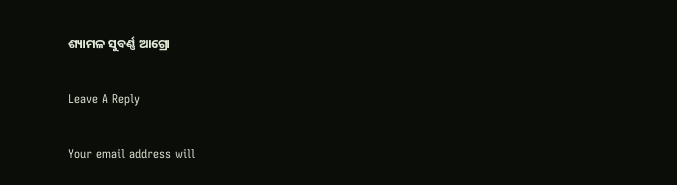ଶ୍ୟାମଳ ସୁବର୍ଣ୍ଣ ଆଗ୍ରୋ

Leave A Reply

Your email address will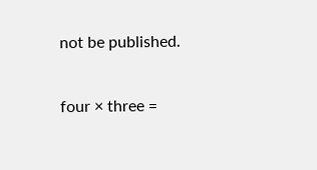not be published.

four × three =